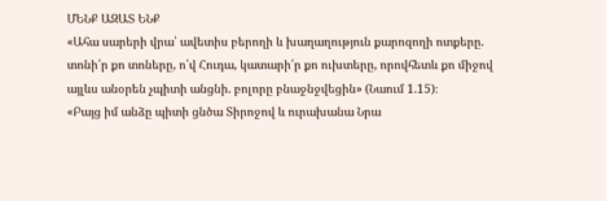ՄԵՆՔ ԱԶԱՏ ԵՆՔ
«Ահա սարերի վրա՝ ավետիս բերողի և խաղաղություն քարոզողի ոտքերը. տոնի՛ր քո տոները, ո՛վ Հուդա, կատարի՛ր քո ուխտերը, որովհետև քո միջով այլևս անօրեն չպիտի անցնի. բոլորը բնաջնջվեցին» (Նաում 1.15)։
«Բայց իմ անձը պիտի ցնծա Տիրոջով և ուրախանա Նրա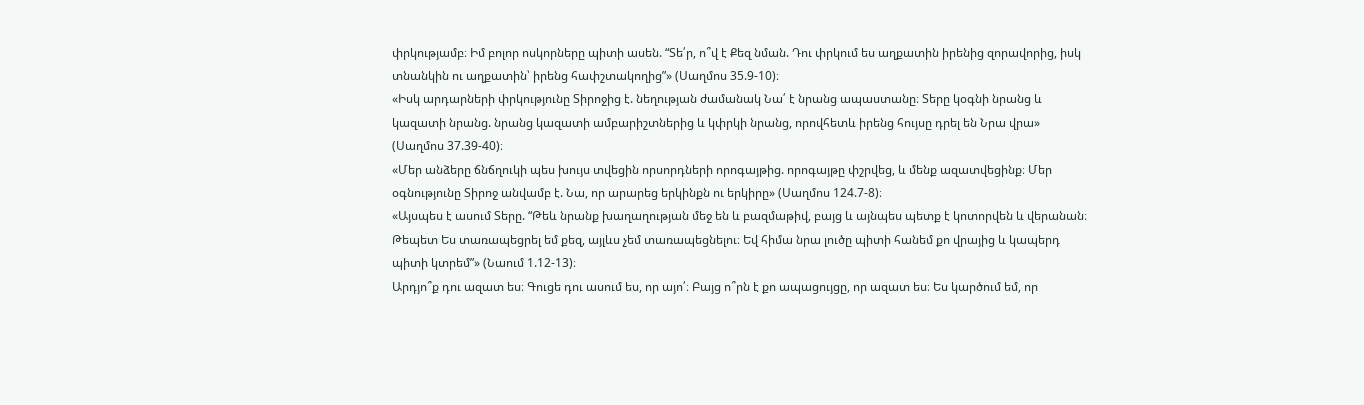փրկությամբ։ Իմ բոլոր ոսկորները պիտի ասեն. “Տե՛ր, ո՞վ է Քեզ նման. Դու փրկում ես աղքատին իրենից զորավորից, իսկ տնանկին ու աղքատին՝ իրենց հափշտակողից”» (Սաղմոս 35.9-10)։
«Իսկ արդարների փրկությունը Տիրոջից է. նեղության ժամանակ Նա՛ է նրանց ապաստանը։ Տերը կօգնի նրանց և կազատի նրանց. նրանց կազատի ամբարիշտներից և կփրկի նրանց, որովհետև իրենց հույսը դրել են Նրա վրա» (Սաղմոս 37.39-40)։
«Մեր անձերը ճնճղուկի պես խույս տվեցին որսորդների որոգայթից. որոգայթը փշրվեց, և մենք ազատվեցինք։ Մեր օգնությունը Տիրոջ անվամբ է. Նա, որ արարեց երկինքն ու երկիրը» (Սաղմոս 124.7-8)։
«Այսպես է ասում Տերը. “Թեև նրանք խաղաղության մեջ են և բազմաթիվ, բայց և այնպես պետք է կոտորվեն և վերանան։ Թեպետ Ես տառապեցրել եմ քեզ, այլևս չեմ տառապեցնելու։ Եվ հիմա նրա լուծը պիտի հանեմ քո վրայից և կապերդ պիտի կտրեմ”» (Նաում 1.12-13)։
Արդյո՞ք դու ազատ ես։ Գուցե դու ասում ես, որ այո՛։ Բայց ո՞րն է քո ապացույցը, որ ազատ ես։ Ես կարծում եմ, որ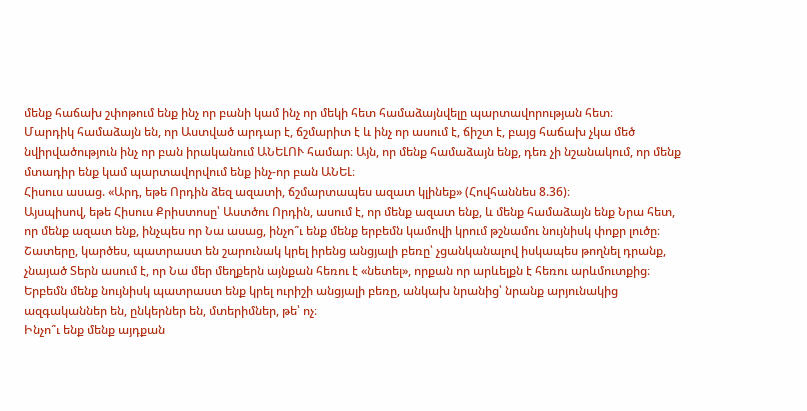մենք հաճախ շփոթում ենք ինչ որ բանի կամ ինչ որ մեկի հետ համաձայնվելը պարտավորության հետ։
Մարդիկ համաձայն են, որ Աստված արդար է, ճշմարիտ է և ինչ որ ասում է, ճիշտ է, բայց հաճախ չկա մեծ նվիրվածություն ինչ որ բան իրականում ԱՆԵԼՈՒ համար։ Այն, որ մենք համաձայն ենք, դեռ չի նշանակում, որ մենք մտադիր ենք կամ պարտավորվում ենք ինչ-որ բան ԱՆԵԼ։
Հիսուս ասաց. «Արդ, եթե Որդին ձեզ ազատի, ճշմարտապես ազատ կլինեք» (Հովհաննես 8.36)։
Այսպիսով, եթե Հիսուս Քրիստոսը՝ Աստծու Որդին, ասում է, որ մենք ազատ ենք, և մենք համաձայն ենք Նրա հետ, որ մենք ազատ ենք, ինչպես որ Նա ասաց, ինչո՞ւ ենք մենք երբեմն կամովի կրում թշնամու նույնիսկ փոքր լուծը։
Շատերը, կարծես, պատրաստ են շարունակ կրել իրենց անցյալի բեռը՝ չցանկանալով իսկապես թողնել դրանք, չնայած Տերն ասում է, որ Նա մեր մեղքերն այնքան հեռու է «նետել», որքան որ արևելքն է հեռու արևմուտքից։
Երբեմն մենք նույնիսկ պատրաստ ենք կրել ուրիշի անցյալի բեռը, անկախ նրանից՝ նրանք արյունակից ազգականներ են, ընկերներ են, մտերիմներ, թե՝ ոչ։
Ինչո՞ւ ենք մենք այդքան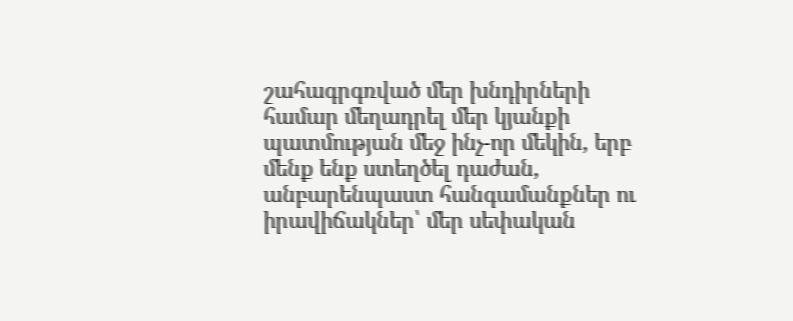շահագրգռված մեր խնդիրների համար մեղադրել մեր կյանքի պատմության մեջ ինչ-որ մեկին, երբ մենք ենք ստեղծել դաժան, անբարենպաստ հանգամանքներ ու իրավիճակներ՝ մեր սեփական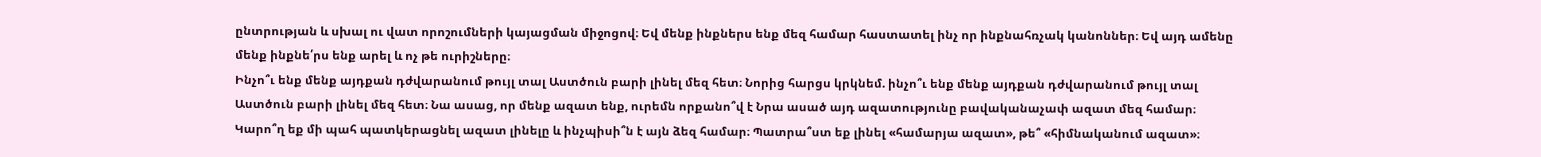ընտրության և սխալ ու վատ որոշումների կայացման միջոցով։ Եվ մենք ինքներս ենք մեզ համար հաստատել ինչ որ ինքնահռչակ կանոններ։ Եվ այդ ամենը մենք ինքնե՛րս ենք արել և ոչ թե ուրիշները։
Ինչո՞ւ ենք մենք այդքան դժվարանում թույլ տալ Աստծուն բարի լինել մեզ հետ։ Նորից հարցս կրկնեմ. ինչո՞ւ ենք մենք այդքան դժվարանում թույլ տալ Աստծուն բարի լինել մեզ հետ։ Նա ասաց, որ մենք ազատ ենք, ուրեմն որքանո՞վ է Նրա ասած այդ ազատությունը բավականաչափ ազատ մեզ համար։
Կարո՞ղ եք մի պահ պատկերացնել ազատ լինելը և ինչպիսի՞ն է այն ձեզ համար։ Պատրա՞ստ եք լինել «համարյա ազատ», թե՞ «հիմնականում ազատ»։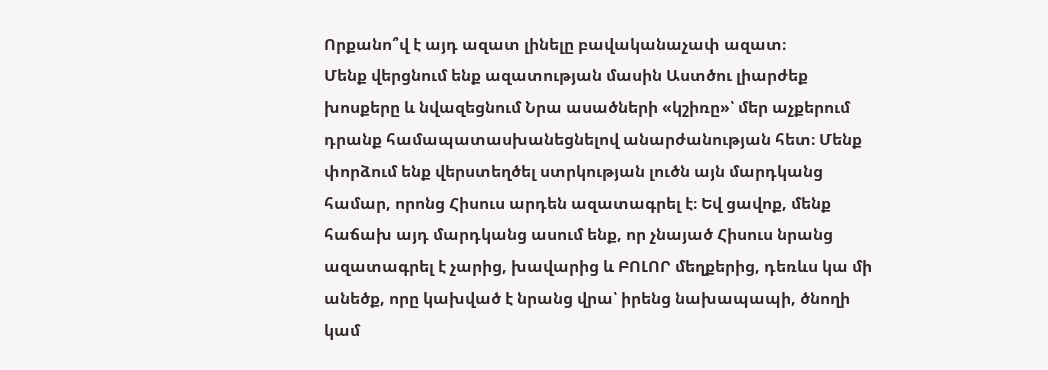Որքանո՞վ է այդ ազատ լինելը բավականաչափ ազատ։
Մենք վերցնում ենք ազատության մասին Աստծու լիարժեք խոսքերը և նվազեցնում Նրա ասածների «կշիռը»՝ մեր աչքերում դրանք համապատասխանեցնելով անարժանության հետ։ Մենք փորձում ենք վերստեղծել ստրկության լուծն այն մարդկանց համար, որոնց Հիսուս արդեն ազատագրել է։ Եվ ցավոք, մենք հաճախ այդ մարդկանց ասում ենք, որ չնայած Հիսուս նրանց ազատագրել է չարից, խավարից և ԲՈԼՈՐ մեղքերից, դեռևս կա մի անեծք, որը կախված է նրանց վրա՝ իրենց նախապապի, ծնողի կամ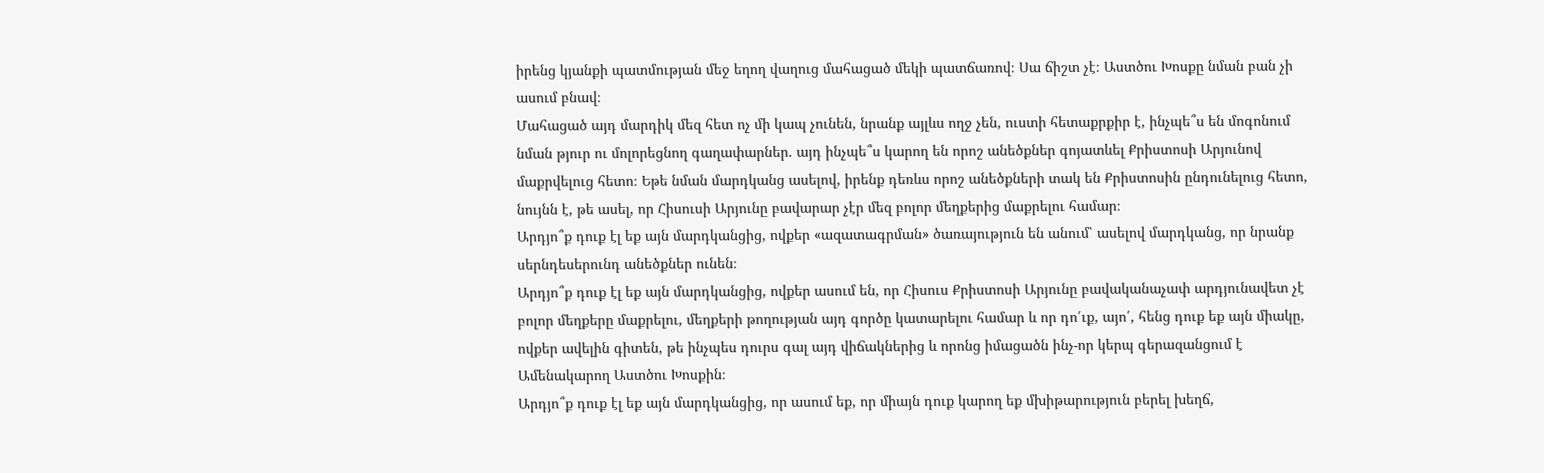իրենց կյանքի պատմության մեջ եղող վաղուց մահացած մեկի պատճառով։ Սա ճիշտ չէ։ Աստծու Խոսքը նման բան չի ասում բնավ։
Մահացած այդ մարդիկ մեզ հետ ոչ մի կապ չունեն, նրանք այլևս ողջ չեն, ուստի հետաքրքիր է, ինչպե՞ս են մոգոնում նման թյուր ու մոլորեցնող գաղափարներ. այդ ինչպե՞ս կարող են որոշ անեծքներ գոյատևել Քրիստոսի Արյունով մաքրվելուց հետո։ Եթե նման մարդկանց ասելով, իրենք դեռևս որոշ անեծքների տակ են Քրիստոսին ընդունելուց հետո, նույնն է, թե ասել, որ Հիսուսի Արյունը բավարար չէր մեզ բոլոր մեղքերից մաքրելու համար։
Արդյո՞ք դուք էլ եք այն մարդկանցից, ովքեր «ազատագրման» ծառայություն են անում՝ ասելով մարդկանց, որ նրանք սերնդեսերունդ անեծքներ ունեն։
Արդյո՞ք դուք էլ եք այն մարդկանցից, ովքեր ասում են, որ Հիսուս Քրիստոսի Արյունը բավականաչափ արդյունավետ չէ բոլոր մեղքերը մաքրելու, մեղքերի թողության այդ գործը կատարելու համար և որ դո՛ւք, այո՛, հենց դուք եք այն միակը, ովքեր ավելին գիտեն, թե ինչպես դուրս գալ այդ վիճակներից և որոնց իմացածն ինչ-որ կերպ գերազանցում է Ամենակարող Աստծու Խոսքին։
Արդյո՞ք դուք էլ եք այն մարդկանցից, որ ասում եք, որ միայն դուք կարող եք մխիթարություն բերել խեղճ,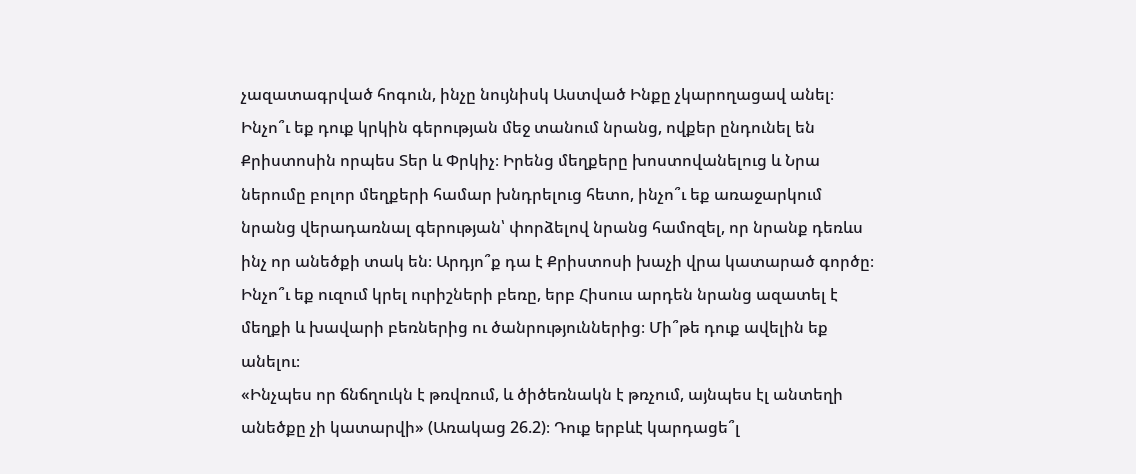չազատագրված հոգուն, ինչը նույնիսկ Աստված Ինքը չկարողացավ անել։
Ինչո՞ւ եք դուք կրկին գերության մեջ տանում նրանց, ովքեր ընդունել են Քրիստոսին որպես Տեր և Փրկիչ։ Իրենց մեղքերը խոստովանելուց և Նրա ներումը բոլոր մեղքերի համար խնդրելուց հետո, ինչո՞ւ եք առաջարկում նրանց վերադառնալ գերության՝ փորձելով նրանց համոզել, որ նրանք դեռևս ինչ որ անեծքի տակ են։ Արդյո՞ք դա է Քրիստոսի խաչի վրա կատարած գործը։
Ինչո՞ւ եք ուզում կրել ուրիշների բեռը, երբ Հիսուս արդեն նրանց ազատել է մեղքի և խավարի բեռներից ու ծանրություններից։ Մի՞թե դուք ավելին եք անելու։
«Ինչպես որ ճնճղուկն է թռվռում, և ծիծեռնակն է թռչում, այնպես էլ անտեղի անեծքը չի կատարվի» (Առակաց 26.2)։ Դուք երբևէ կարդացե՞լ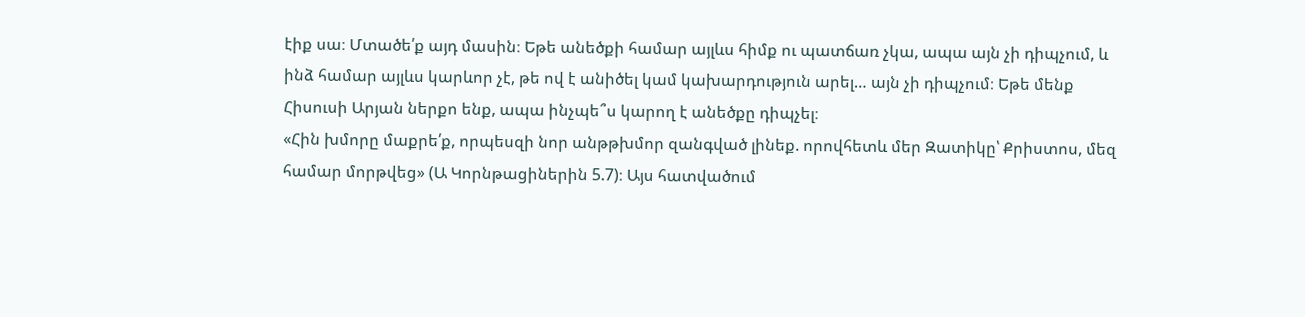էիք սա։ Մտածե՛ք այդ մասին։ Եթե անեծքի համար այլևս հիմք ու պատճառ չկա, ապա այն չի դիպչում, և ինձ համար այլևս կարևոր չէ, թե ով է անիծել կամ կախարդություն արել… այն չի դիպչում։ Եթե մենք Հիսուսի Արյան ներքո ենք, ապա ինչպե՞ս կարող է անեծքը դիպչել։
«Հին խմորը մաքրե՛ք, որպեսզի նոր անթթխմոր զանգված լինեք. որովհետև մեր Զատիկը՝ Քրիստոս, մեզ համար մորթվեց» (Ա Կորնթացիներին 5.7)։ Այս հատվածում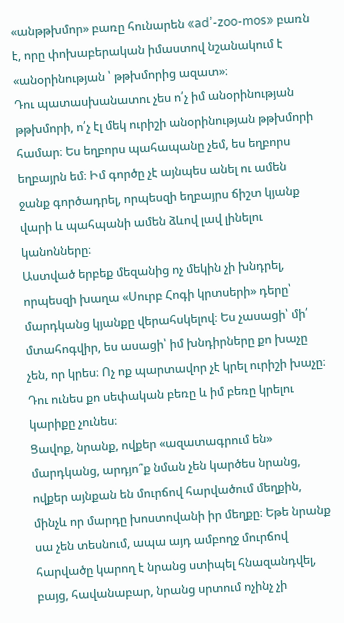«անթթխմոր» բառը հունարեն «ad’-zoo-mos» բառն է, որը փոխաբերական իմաստով նշանակում է «անօրինության ՝ թթխմորից ազատ»։
Դու պատասխանատու չես ո՛չ իմ անօրինության թթխմորի, ո՛չ էլ մեկ ուրիշի անօրինության թթխմորի համար։ Ես եղբորս պահապանը չեմ, ես եղբորս եղբայրն եմ։ Իմ գործը չէ այնպես անել ու ամեն ջանք գործադրել, որպեսզի եղբայրս ճիշտ կյանք վարի և պահպանի ամեն ձևով լավ լինելու կանոնները։
Աստված երբեք մեզանից ոչ մեկին չի խնդրել, որպեսզի խաղա «Սուրբ Հոգի կրտսերի» դերը՝ մարդկանց կյանքը վերահսկելով։ Ես չասացի՝ մի՛ մտահոգվիր, ես ասացի՝ իմ խնդիրները քո խաչը չեն, որ կրես։ Ոչ ոք պարտավոր չէ կրել ուրիշի խաչը։ Դու ունես քո սեփական բեռը և իմ բեռը կրելու կարիքը չունես։
Ցավոք, նրանք, ովքեր «ազատագրում են» մարդկանց, արդյո՞ք նման չեն կարծես նրանց, ովքեր այնքան են մուրճով հարվածում մեղքին, մինչև որ մարդը խոստովանի իր մեղքը։ Եթե նրանք սա չեն տեսնում, ապա այդ ամբողջ մուրճով հարվածը կարող է նրանց ստիպել հնազանդվել, բայց, հավանաբար, նրանց սրտում ոչինչ չի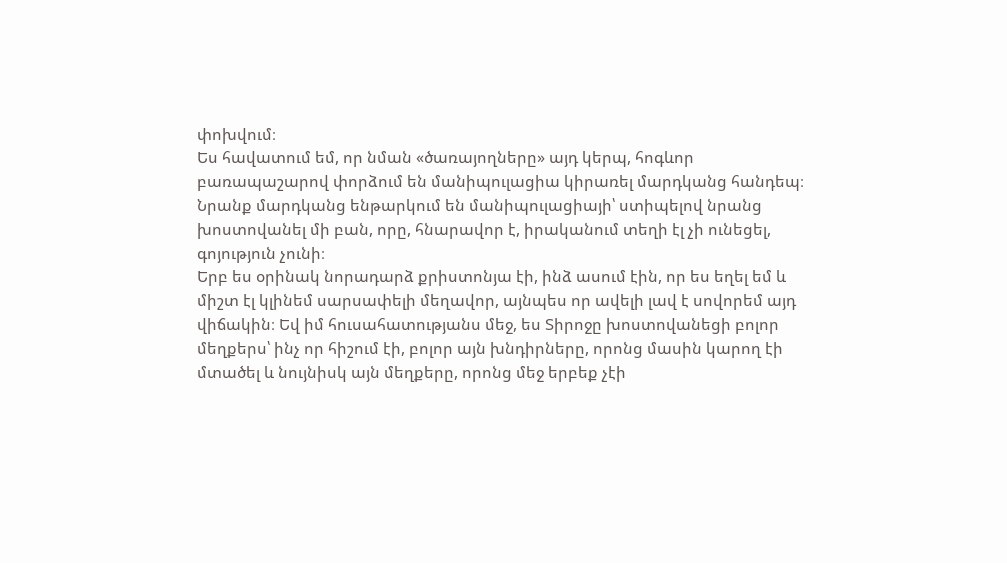փոխվում։
Ես հավատում եմ, որ նման «ծառայողները» այդ կերպ, հոգևոր բառապաշարով փորձում են մանիպուլացիա կիրառել մարդկանց հանդեպ։ Նրանք մարդկանց ենթարկում են մանիպուլացիայի՝ ստիպելով նրանց խոստովանել մի բան, որը, հնարավոր է, իրականում տեղի էլ չի ունեցել, գոյություն չունի։
Երբ ես օրինակ նորադարձ քրիստոնյա էի, ինձ ասում էին, որ ես եղել եմ և միշտ էլ կլինեմ սարսափելի մեղավոր, այնպես որ ավելի լավ է սովորեմ այդ վիճակին։ Եվ իմ հուսահատությանս մեջ, ես Տիրոջը խոստովանեցի բոլոր մեղքերս՝ ինչ որ հիշում էի, բոլոր այն խնդիրները, որոնց մասին կարող էի մտածել և նույնիսկ այն մեղքերը, որոնց մեջ երբեք չէի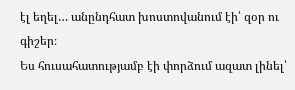էլ եղել… անընդհատ խոստովանում էի՝ զօր ու գիշեր։
Ես հուսահատությամբ էի փորձում ազատ լինել՝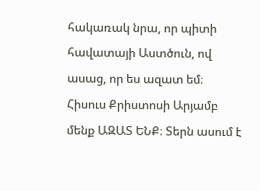հակառակ նրա, որ պիտի հավատայի Աստծուն, ով ասաց, որ ես ազատ եմ։ Հիսուս Քրիստոսի Արյամբ մենք ԱԶԱՏ ԵՆՔ։ Տերն ասում է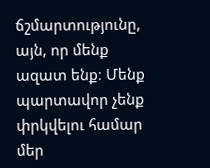ճշմարտությունը, այն, որ մենք ազատ ենք։ Մենք պարտավոր չենք փրկվելու համար մեր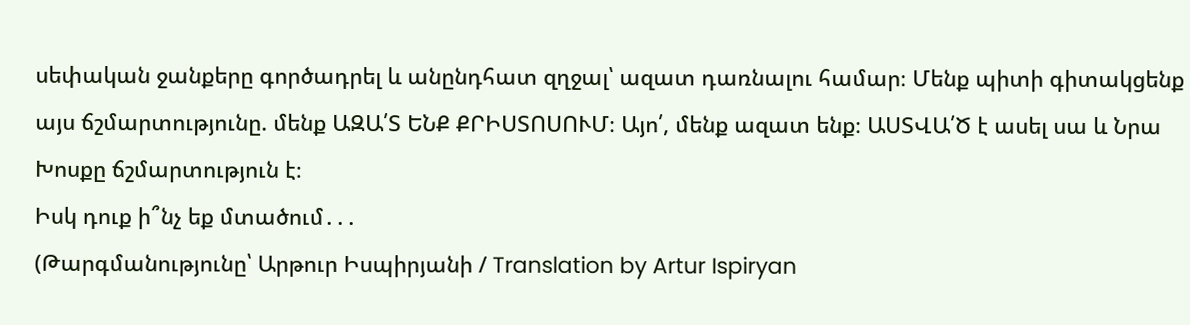սեփական ջանքերը գործադրել և անընդհատ զղջալ՝ ազատ դառնալու համար։ Մենք պիտի գիտակցենք այս ճշմարտությունը. մենք ԱԶԱ՛Տ ԵՆՔ ՔՐԻՍՏՈՍՈՒՄ։ Այո՛, մենք ազատ ենք։ ԱՍՏՎԱ՛Ծ է ասել սա և Նրա Խոսքը ճշմարտություն է։
Իսկ դուք ի՞նչ եք մտածում․․․
(Թարգմանությունը՝ Արթուր Իսպիրյանի / Translation by Artur Ispiryan